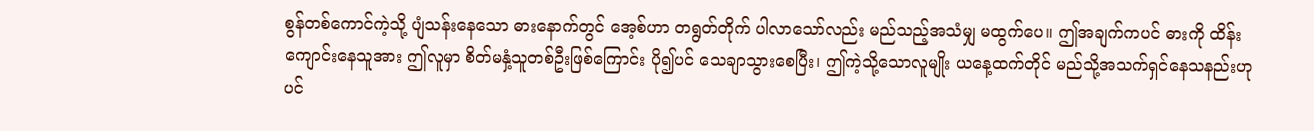စွန်တစ်ကောင်ကဲ့သို့ ပျံသန်းနေသော ဓားနောက်တွင် အေ့စ်ဟာ တရွတ်တိုက် ပါလာသော်လည်း မည်သည့်အသံမျှ မထွက်ပေ။ ဤအချက်ကပင် ဓားကို ထိန်းကျောင်းနေသူအား ဤလူမှာ စိတ်မနှံ့သူတစ်ဦးဖြစ်ကြောင်း ပို၍ပင် သေချာသွားစေပြီး၊ ဤကဲ့သို့သောလူမျိုး ယနေ့ထက်တိုင် မည်သို့အသက်ရှင်နေသနည်းဟုပင်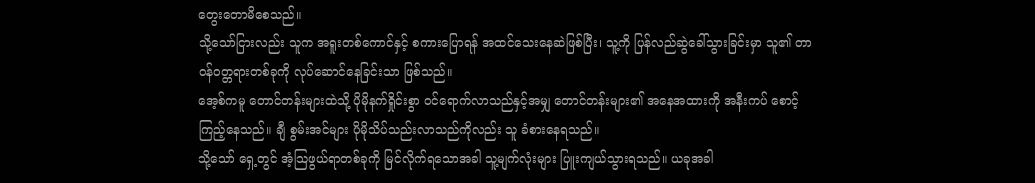တွေးတောမိစေသည်။
သို့သော်ငြားလည်း သူက အရူးတစ်ကောင်နှင့် စကားပြောရန် အထင်သေးနေဆဲဖြစ်ပြီး၊ သူ့ကို ပြန်လည်ဆွဲခေါ်သွားခြင်းမှာ သူ၏ တာဝန်ဝတ္တရားတစ်ခုကို လုပ်ဆောင်နေခြင်းသာ ဖြစ်သည်။
အေ့စ်ကမူ တောင်တန်းများထဲသို့ ပိုမိုနက်ရှိုင်းစွာ ဝင်ရောက်လာသည်နှင့်အမျှ တောင်တန်းများ၏ အနေအထားကို အနီးကပ် စောင့်ကြည့်နေသည်။ ချီ စွမ်းအင်များ ပိုမိုသိပ်သည်းလာသည်ကိုလည်း သူ ခံစားနေရသည်။
သို့သော် ရှေ့တွင် အံ့သြဖွယ်ရာတစ်ခုကို မြင်လိုက်ရသောအခါ သူ့မျက်လုံးများ ပြူးကျယ်သွားရသည်။ ယခုအခါ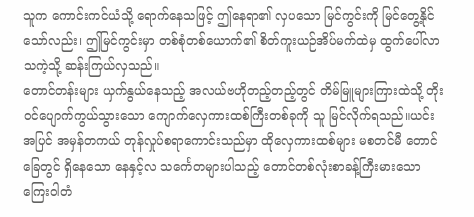သူက ကောင်းကင်ယံသို့ ရောက်နေသဖြင့် ဤနေရာ၏ လှပသော မြင်ကွင်းကို မြင်တွေ့နိုင်သော်လည်း၊ ဤမြင်ကွင်းမှာ တစ်စုံတစ်ယောက်၏ စိတ်ကူးယဉ်အိပ်မက်ထဲမှ ထွက်ပေါ်လာသကဲ့သို့ ဆန်းကြယ်လှသည်။
တောင်တန်းများ ယှက်နွယ်နေသည့် အလယ်ဗဟိုတည့်တည့်တွင် တိမ်မြူများကြားထဲသို့ တိုးဝင်ပျောက်ကွယ်သွားသော ကျောက်လှေကားထစ်ကြီးတစ်ခုကို သူ မြင်လိုက်ရသည်။ယင်းအပြင် အမှန်တကယ် တုန်လှုပ်စရာကောင်းသည်မှာ ထိုလှေကားထစ်များ မစတင်မီ တောင်ခြေတွင် ရှိနေသော နေနှင့်လ သင်္ကေတများပါသည့် တောင်တစ်လုံးစာခန့်ကြီးမားသော ကြေးဝါတံ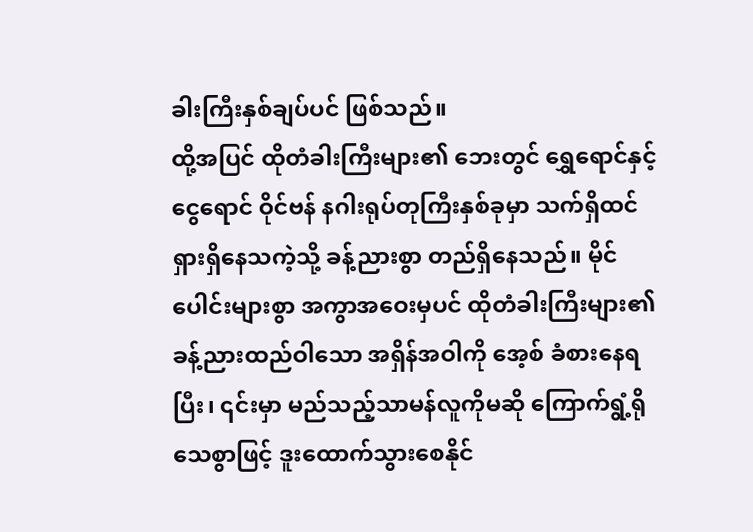ခါးကြီးနှစ်ချပ်ပင် ဖြစ်သည်။
ထို့အပြင် ထိုတံခါးကြီးများ၏ ဘေးတွင် ရွှေရောင်နှင့် ငွေရောင် ဝိုင်ဗန် နဂါးရုပ်တုကြီးနှစ်ခုမှာ သက်ရှိထင်ရှားရှိနေသကဲ့သို့ ခန့်ညားစွာ တည်ရှိနေသည်။ မိုင်ပေါင်းများစွာ အကွာအဝေးမှပင် ထိုတံခါးကြီးများ၏ ခန့်ညားထည်ဝါသော အရှိန်အဝါကို အေ့စ် ခံစားနေရပြီး၊ ၎င်းမှာ မည်သည့်သာမန်လူကိုမဆို ကြောက်ရွံ့ရိုသေစွာဖြင့် ဒူးထောက်သွားစေနိုင်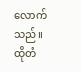လောက်သည်။
ထိုတံ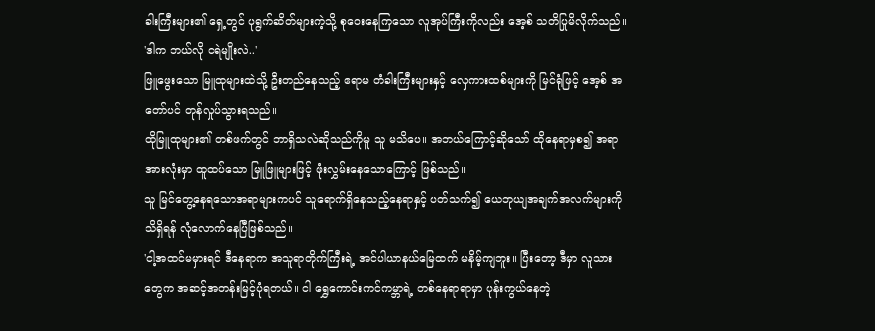ခါးကြီးများ၏ ရှေ့တွင် ပုရွက်ဆိတ်များကဲ့သို့ စုဝေးနေကြသော လူအုပ်ကြီးကိုလည်း အေ့စ် သတိပြုမိလိုက်သည်။
'ဒါက ဘယ်လို ငရဲမျိုးလဲ..'
ဖြူဖွေးသော မြူထုများထဲသို့ ဦးတည်နေသည့် ဧရာမ တံခါးကြီးများနှင့် လှေကားထစ်များကို မြင်ရုံဖြင့် အေ့စ် အတော်ပင် တုန်လှုပ်သွားရသည်။
ထိုမြူထုများ၏ တစ်ဖက်တွင် ဘာရှိသလဲဆိုသည်ကိုမူ သူ မသိပေ။ အဘယ်ကြောင့်ဆိုသော် ထိုနေရာမှစ၍ အရာအားလုံးမှာ ထူထပ်သော မြူဖြူများဖြင့် ဖုံးလွှမ်းနေသောကြောင့် ဖြစ်သည်။
သူ မြင်တွေ့နေရသောအရာများကပင် သူရောက်ရှိနေသည့်နေရာနှင့် ပတ်သက်၍ ယေဘုယျအချက်အလက်များကို သိရှိရန် လုံလောက်နေပြီဖြစ်သည်။
'ငါ့အထင်မမှားရင် ဒီနေရာက အသူရာတိုက်ကြီးရဲ့ အင်ပါယာနယ်မြေထက် မနိမ့်ကျဘူး။ ပြီးတော့ ဒီမှာ လူသားတွေက အဆင့်အတန်းမြင့်ပုံရတယ်။ ငါ ရွှေကောင်းကင်ကမ္ဘာရဲ့ တစ်နေရာရာမှာ ပုန်းကွယ်နေတဲ့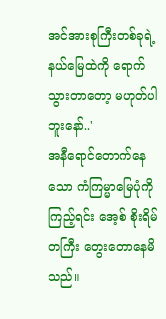အင်အားစုကြီးတစ်ခုရဲ့ နယ်မြေထဲကို ရောက်သွားတာတော့ မဟုတ်ပါဘူးနော်..'
အနီရောင်တောက်နေသော ကံကြမ္မာမြေပုံကို ကြည့်ရင်း အေ့စ် စိုးရိမ်တကြီး တွေးတောနေမိသည်။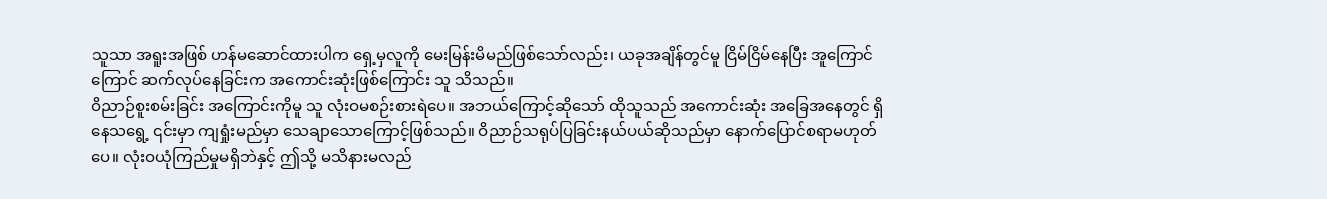သူသာ အရူးအဖြစ် ဟန်မဆောင်ထားပါက ရှေ့မှလူကို မေးမြန်းမိမည်ဖြစ်သော်လည်း၊ ယခုအချိန်တွင်မူ ငြိမ်ငြိမ်နေပြီး အူကြောင်ကြောင် ဆက်လုပ်နေခြင်းက အကောင်းဆုံးဖြစ်ကြောင်း သူ သိသည်။
ဝိညာဉ်စူးစမ်းခြင်း အကြောင်းကိုမူ သူ လုံးဝမစဉ်းစားရဲပေ။ အဘယ်ကြောင့်ဆိုသော် ထိုသူသည် အကောင်းဆုံး အခြေအနေတွင် ရှိနေသရွေ့ ၎င်းမှာ ကျရှုံးမည်မှာ သေချာသောကြောင့်ဖြစ်သည်။ ဝိညာဉ်သရုပ်ပြခြင်းနယ်ပယ်ဆိုသည်မှာ နောက်ပြောင်စရာမဟုတ်ပေ။ လုံးဝယုံကြည်မှုမရှိဘဲနှင့် ဤသို့ မသိနားမလည်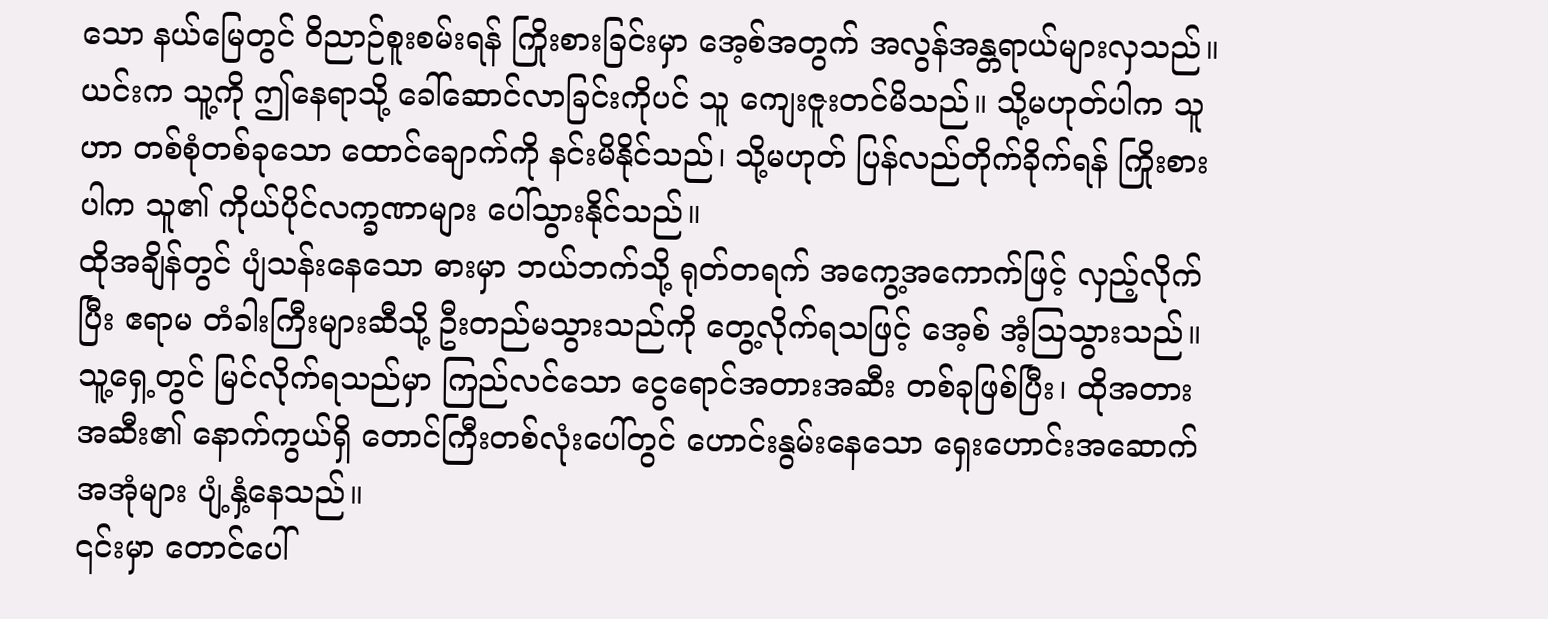သော နယ်မြေတွင် ဝိညာဉ်စူးစမ်းရန် ကြိုးစားခြင်းမှာ အေ့စ်အတွက် အလွန်အန္တရာယ်များလှသည်။
ယင်းက သူ့ကို ဤနေရာသို့ ခေါ်ဆောင်လာခြင်းကိုပင် သူ ကျေးဇူးတင်မိသည်။ သို့မဟုတ်ပါက သူဟာ တစ်စုံတစ်ခုသော ထောင်ချောက်ကို နင်းမိနိုင်သည်၊ သို့မဟုတ် ပြန်လည်တိုက်ခိုက်ရန် ကြိုးစားပါက သူ၏ ကိုယ်ပိုင်လက္ခဏာများ ပေါ်သွားနိုင်သည်။
ထိုအချိန်တွင် ပျံသန်းနေသော ဓားမှာ ဘယ်ဘက်သို့ ရုတ်တရက် အကွေ့အကောက်ဖြင့် လှည့်လိုက်ပြီး ဧရာမ တံခါးကြီးများဆီသို့ ဦးတည်မသွားသည်ကို တွေ့လိုက်ရသဖြင့် အေ့စ် အံ့သြသွားသည်။
သူ့ရှေ့တွင် မြင်လိုက်ရသည်မှာ ကြည်လင်သော ငွေရောင်အတားအဆီး တစ်ခုဖြစ်ပြီး၊ ထိုအတားအဆီး၏ နောက်ကွယ်ရှိ တောင်ကြီးတစ်လုံးပေါ်တွင် ဟောင်းနွမ်းနေသော ရှေးဟောင်းအဆောက်အအုံများ ပျံ့နှံ့နေသည်။
၎င်းမှာ တောင်ပေါ်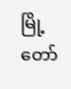မြို့တော်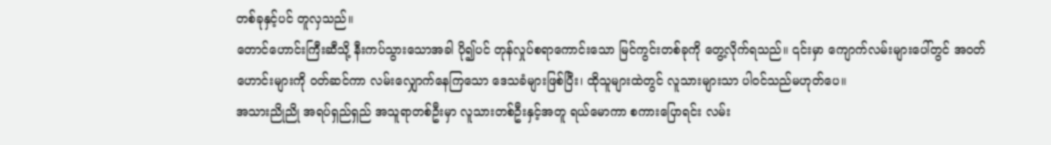တစ်ခုနှင့်ပင် တူလှသည်။
တောင်ဟောင်းကြီးဆီသို့ နီးကပ်သွားသောအခါ ပို၍ပင် တုန်လှုပ်စရာကောင်းသော မြင်ကွင်းတစ်ခုကို တွေ့လိုက်ရသည်။ ၎င်းမှာ ကျောက်လမ်းများပေါ်တွင် အဝတ်ဟောင်းများကို ဝတ်ဆင်ကာ လမ်းလျှောက်နေကြသော ဒေသခံများဖြစ်ပြီး၊ ထိုသူများထဲတွင် လူသားများသာ ပါဝင်သည်မဟုတ်ပေ။
အသားညိုညို အရပ်ရှည်ရှည် အသူရာတစ်ဦးမှာ လူသားတစ်ဦးနှင့်အတူ ရယ်မောကာ စကားပြောရင်း လမ်း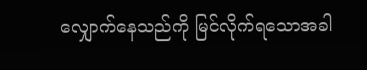လျှောက်နေသည်ကို မြင်လိုက်ရသောအခါ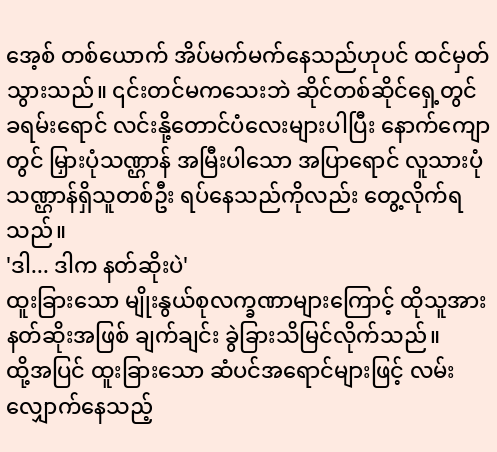အေ့စ် တစ်ယောက် အိပ်မက်မက်နေသည်ဟုပင် ထင်မှတ်သွားသည်။ ၎င်းတင်မကသေးဘဲ ဆိုင်တစ်ဆိုင်ရှေ့တွင် ခရမ်းရောင် လင်းနို့တောင်ပံလေးများပါပြီး နောက်ကျောတွင် မြှားပုံသဏ္ဌာန် အမြီးပါသော အပြာရောင် လူသားပုံသဏ္ဌာန်ရှိသူတစ်ဦး ရပ်နေသည်ကိုလည်း တွေ့လိုက်ရသည်။
'ဒါ... ဒါက နတ်ဆိုးပဲ'
ထူးခြားသော မျိုးနွယ်စုလက္ခဏာများကြောင့် ထိုသူအား နတ်ဆိုးအဖြစ် ချက်ချင်း ခွဲခြားသိမြင်လိုက်သည်။
ထို့အပြင် ထူးခြားသော ဆံပင်အရောင်များဖြင့် လမ်းလျှောက်နေသည့်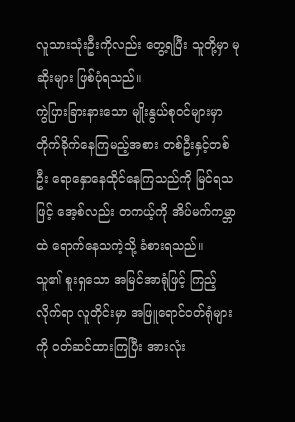လူသားသုံးဦးကိုလည်း တွေ့ရပြီး သူတို့မှာ မုဆိုးများ ဖြစ်ပုံရသည်။
ကွဲပြားခြားနားသော မျိုးနွယ်စုဝင်များမှာ တိုက်ခိုက်နေကြမည့်အစား တစ်ဦးနှင့်တစ်ဦး ရောနှောနေထိုင်နေကြသည်ကို မြင်ရသဖြင့် အေ့စ်လည်း တကယ့်ကို အိပ်မက်ကမ္ဘာထဲ ရောက်နေသကဲ့သို့ ခံစားရသည်။
သူ၏ စူးရှသော အမြင်အာရုံဖြင့် ကြည့်လိုက်ရာ လူတိုင်းမှာ အဖြူရောင်ဝတ်ရုံများကို ဝတ်ဆင်ထားကြပြီး အားလုံး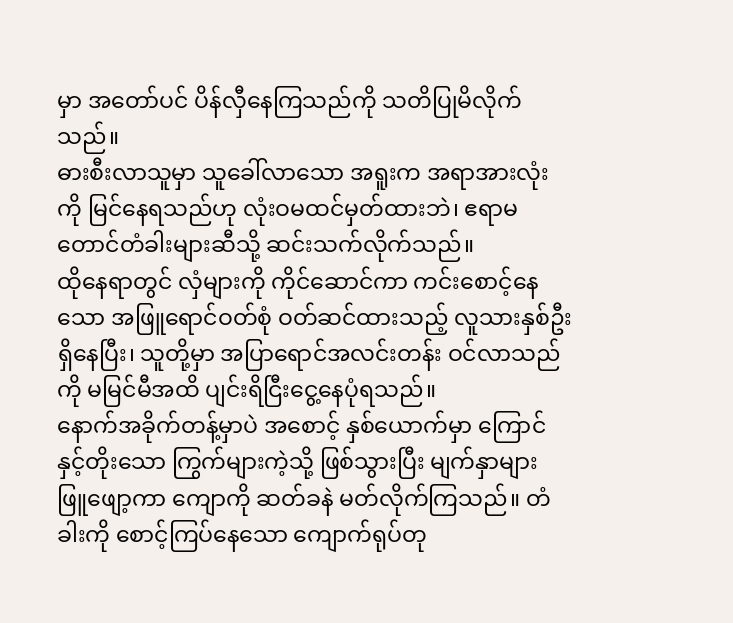မှာ အတော်ပင် ပိန်လှီနေကြသည်ကို သတိပြုမိလိုက်သည်။
ဓားစီးလာသူမှာ သူခေါ်လာသော အရူးက အရာအားလုံးကို မြင်နေရသည်ဟု လုံးဝမထင်မှတ်ထားဘဲ၊ ဧရာမ တောင်တံခါးများဆီသို့ ဆင်းသက်လိုက်သည်။
ထိုနေရာတွင် လှံများကို ကိုင်ဆောင်ကာ ကင်းစောင့်နေသော အဖြူရောင်ဝတ်စုံ ဝတ်ဆင်ထားသည့် လူသားနှစ်ဦး ရှိနေပြီး၊ သူတို့မှာ အပြာရောင်အလင်းတန်း ဝင်လာသည်ကို မမြင်မီအထိ ပျင်းရိငြီးငွေ့နေပုံရသည်။
နောက်အခိုက်တန့်မှာပဲ အစောင့် နှစ်ယောက်မှာ ကြောင်နှင့်တိုးသော ကြွက်များကဲ့သို့ ဖြစ်သွားပြီး မျက်နှာများ ဖြူဖျော့ကာ ကျောကို ဆတ်ခနဲ မတ်လိုက်ကြသည်။ တံခါးကို စောင့်ကြပ်နေသော ကျောက်ရုပ်တု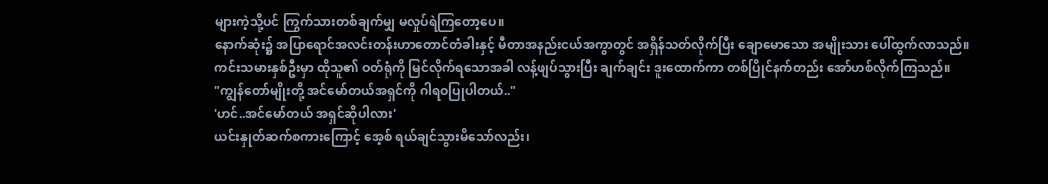များကဲ့သို့ပင် ကြွက်သားတစ်ချက်မျှ မလှုပ်ရဲကြတော့ပေ။
နောက်ဆုံး၌ အပြာရောင်အလင်းတန်းဟာတောင်တံခါးနှင့် မီတာအနည်းငယ်အကွာတွင် အရှိန်သတ်လိုက်ပြီး ချောမောသော အမျိုးသား ပေါ်ထွက်လာသည်။
ကင်းသမားနှစ်ဦးမှာ ထိုသူ၏ ဝတ်ရုံကို မြင်လိုက်ရသောအခါ လန့်ဖျပ်သွားပြီး ချက်ချင်း ဒူးထောက်ကာ တစ်ပြိုင်နက်တည်း အော်ဟစ်လိုက်ကြသည်။
"ကျွန်တော်မျိုးတို့ အင်မော်တယ်အရှင်ကို ဂါရဝပြုပါတယ်.."
'ဟင်..အင်မော်တယ် အရှင်ဆိုပါလား'
ယင်းနှုတ်ဆက်စကားကြောင့် အေ့စ် ရယ်ချင်သွားမိသော်လည်း၊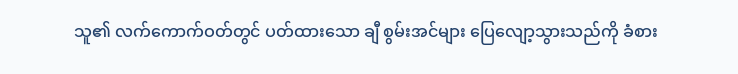သူ၏ လက်ကောက်ဝတ်တွင် ပတ်ထားသော ချီ စွမ်းအင်များ ပြေလျော့သွားသည်ကို ခံစား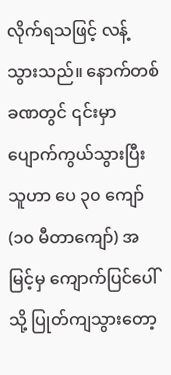လိုက်ရသဖြင့် လန့်သွားသည်။ နောက်တစ်ခဏတွင် ၎င်းမှာ ပျောက်ကွယ်သွားပြီး သူဟာ ပေ ၃၀ ကျော် (၁၀ မီတာကျော်) အမြင့်မှ ကျောက်ပြင်ပေါ်သို့ ပြုတ်ကျသွားတော့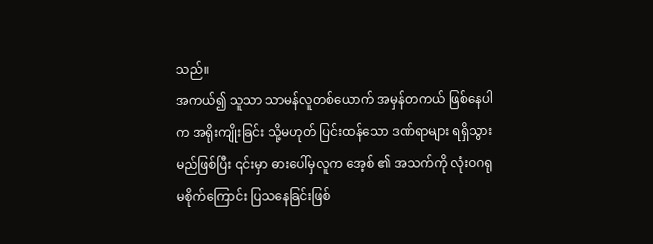သည်။
အကယ်၍ သူသာ သာမန်လူတစ်ယောက် အမှန်တကယ် ဖြစ်နေပါက အရိုးကျိုးခြင်း သို့မဟုတ် ပြင်းထန်သော ဒဏ်ရာများ ရရှိသွားမည်ဖြစ်ပြီး ၎င်းမှာ ဓားပေါ်မှလူက အေ့စ် ၏ အသက်ကို လုံးဝဂရုမစိုက်ကြောင်း ပြသနေခြင်းဖြစ်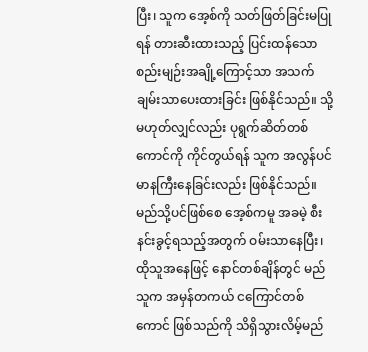ပြီး၊ သူက အေ့စ်ကို သတ်ဖြတ်ခြင်းမပြုရန် တားဆီးထားသည့် ပြင်းထန်သော စည်းမျဉ်းအချို့ကြောင့်သာ အသက်ချမ်းသာပေးထားခြင်း ဖြစ်နိုင်သည်။ သို့မဟုတ်လျှင်လည်း ပုရွက်ဆိတ်တစ်ကောင်ကို ကိုင်တွယ်ရန် သူက အလွန်ပင် မာနကြီးနေခြင်းလည်း ဖြစ်နိုင်သည်။
မည်သို့ပင်ဖြစ်စေ အေ့စ်ကမူ အခမဲ့ စီးနင်းခွင့်ရသည့်အတွက် ဝမ်းသာနေပြီး၊ ထိုသူအနေဖြင့် နောင်တစ်ချိန်တွင် မည်သူက အမှန်တကယ် ငကြောင်တစ်ကောင် ဖြစ်သည်ကို သိရှိသွားလိမ့်မည်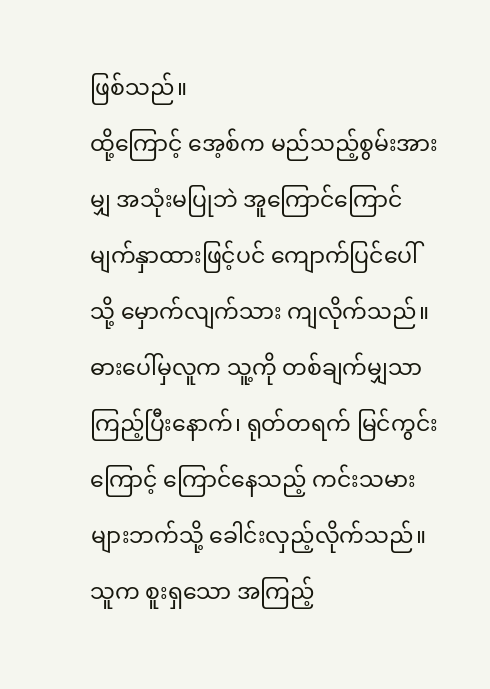ဖြစ်သည်။
ထို့ကြောင့် အေ့စ်က မည်သည့်စွမ်းအားမျှ အသုံးမပြုဘဲ အူကြောင်ကြောင် မျက်နှာထားဖြင့်ပင် ကျောက်ပြင်ပေါ်သို့ မှောက်လျက်သား ကျလိုက်သည်။ ဓားပေါ်မှလူက သူ့ကို တစ်ချက်မျှသာ ကြည့်ပြီးနောက်၊ ရုတ်တရက် မြင်ကွင်းကြောင့် ကြောင်နေသည့် ကင်းသမားများဘက်သို့ ခေါင်းလှည့်လိုက်သည်။
သူက စူးရှသော အကြည့်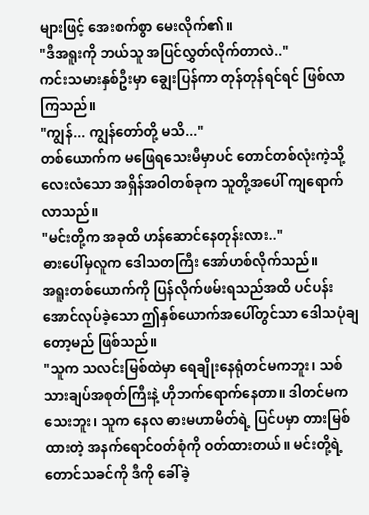များဖြင့် အေးစက်စွာ မေးလိုက်၏။
"ဒီအရူးကို ဘယ်သူ အပြင်လွှတ်လိုက်တာလဲ.."
ကင်းသမားနှစ်ဦးမှာ ချွေးပြန်ကာ တုန်တုန်ရင်ရင် ဖြစ်လာကြသည်။
"ကျွန်... ကျွန်တော်တို့ မသိ..."
တစ်ယောက်က မဖြေရသေးမီမှာပင် တောင်တစ်လုံးကဲ့သို့ လေးလံသော အရှိန်အဝါတစ်ခုက သူတို့အပေါ် ကျရောက်လာသည်။
"မင်းတို့က အခုထိ ဟန်ဆောင်နေတုန်းလား.."
ဓားပေါ်မှလူက ဒေါသတကြီး အော်ဟစ်လိုက်သည်။
အရူးတစ်ယောက်ကို ပြန်လိုက်ဖမ်းရသည်အထိ ပင်ပန်းအောင်လုပ်ခဲ့သော ဤနှစ်ယောက်အပေါ်တွင်သာ ဒေါသပုံချတော့မည် ဖြစ်သည်။
"သူက သလင်းမြစ်ထဲမှာ ရေချိုးနေရုံတင်မကဘူး၊ သစ်သားချပ်အစုတ်ကြီးနဲ့ ဟိုဘက်ရောက်နေတာ။ ဒါတင်မကသေးဘူး၊ သူက နေလ ဓားမဟာမိတ်ရဲ့ ပြင်ပမှာ တားမြစ်ထားတဲ့ အနက်ရောင်ဝတ်စုံကို ဝတ်ထားတယ်။ မင်းတို့ရဲ့ တောင်သခင်ကို ဒီကို ခေါ်ခဲ့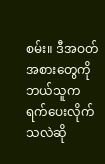စမ်း။ ဒီအဝတ်အစားတွေကို ဘယ်သူက ရက်ပေးလိုက်သလဲဆို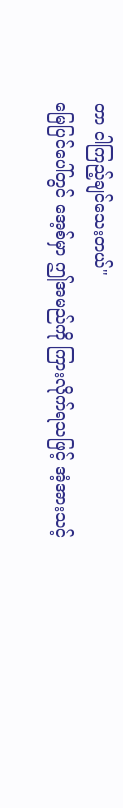တာ ငါကြည့်ချင်သေးတယ်"
မြေပြင်ပေါ်တွင် အေ့စ်မှာ ဤအမည်ကို ကြားလိုက်ရသဖြင့် အံ့အားသင့်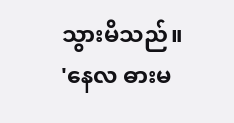သွားမိသည်။
'နေလ ဓားမ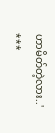ဟာမိတ်တဲ့လား..'
***